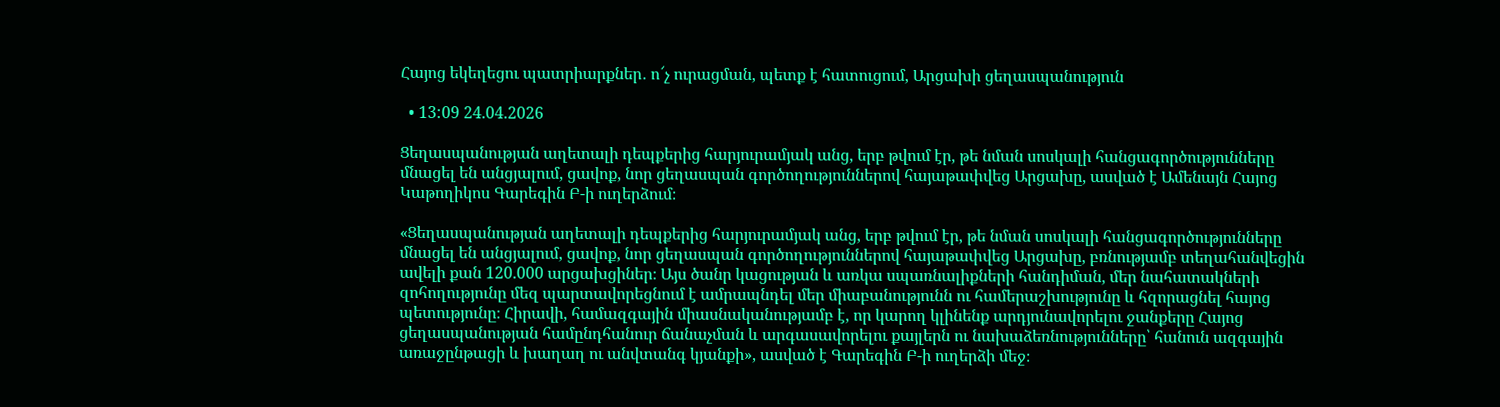Հայոց եկեղեցու պատրիարքներ․ ո՜չ ուրացման, պետք է հատուցում, Արցախի ցեղասպանություն

  • 13:09 24.04.2026

Ցեղասպանության աղետալի դեպքերից հարյուրամյակ անց, երբ թվում էր, թե նման սոսկալի հանցագործությունները մնացել են անցյալում, ցավոք, նոր ցեղասպան գործողություններով հայաթափվեց Արցախը, ասված է Ամենայն Հայոց Կաթողիկոս Գարեգին Բ-ի ուղերձում։

«Ցեղասպանության աղետալի դեպքերից հարյուրամյակ անց, երբ թվում էր, թե նման սոսկալի հանցագործությունները մնացել են անցյալում, ցավոք, նոր ցեղասպան գործողություններով հայաթափվեց Արցախը, բռնությամբ տեղահանվեցին ավելի քան 120.000 արցախցիներ։ Այս ծանր կացության և առկա սպառնալիքների հանդիման, մեր նահատակների զոհողությունը մեզ պարտավորեցնում է ամրապնդել մեր միաբանությունն ու համերաշխությունը և հզորացնել հայոց պետությունը։ Հիրավի, համազգային միասնականությամբ է, որ կարող կլինենք արդյունավորելու ջանքերը Հայոց ցեղասպանության համընդհանուր ճանաչման և արգասավորելու քայլերն ու նախաձեռնությունները՝ հանուն ազգային առաջընթացի և խաղաղ ու անվտանգ կյանքի», ասված է Գարեգին Բ-ի ուղերձի մեջ։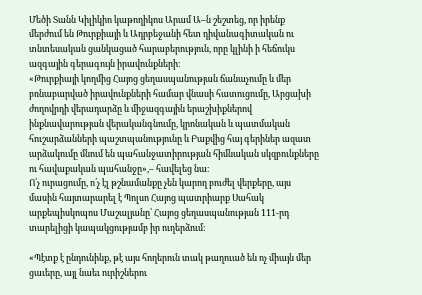Մեծի Տանն Կիլիկիո կաթողիկոս Արամ Ա–ն շեշտեց, որ իրենք մերժում են Թուրքիայի և Ադրբեջանի հետ դիվանագիտական ու տնտեսական ցանկացած հարաբերություն, որը կլինի ի հեճուկս ազգային գերագույն իրավունքների։
«Թուրքիայի կողմից Հայոց ցեղասպանության ճանաչումը և մեր բռնաբարված իրավունքների համար վնասի հատուցումը, Արցախի ժողովրդի վերադարձը և միջազգային երաշխիքներով ինքնավարության վերականգնումը, կրոնական և պատմական հուշարձանների պաշտպանությունը և Բաքվից հայ գերիներ ազատ արձակումը մնում են պահանջատիրության հիմնական սկզբունքները ու հավաքական պահանջը»,– հավելեց նա։
Ո՛չ ուրացումը, ո՛չ էլ թշնամանքը չեն կարող բուժել վերքերը, այս մասին հայտարարել է Պոլսո Հայոց պատրիարք Սահակ արքեպիսկոպոս Մաշալյանը՝ Հայոց ցեղասպանության 111-րդ տարելիցի կապակցությամբ իր ուղերձում։

«Պէտք է ընդունինք, թէ այս հողերուն տակ թաղուած են ոչ միայն մեր ցաւերը, այլ նաեւ ուրիշներու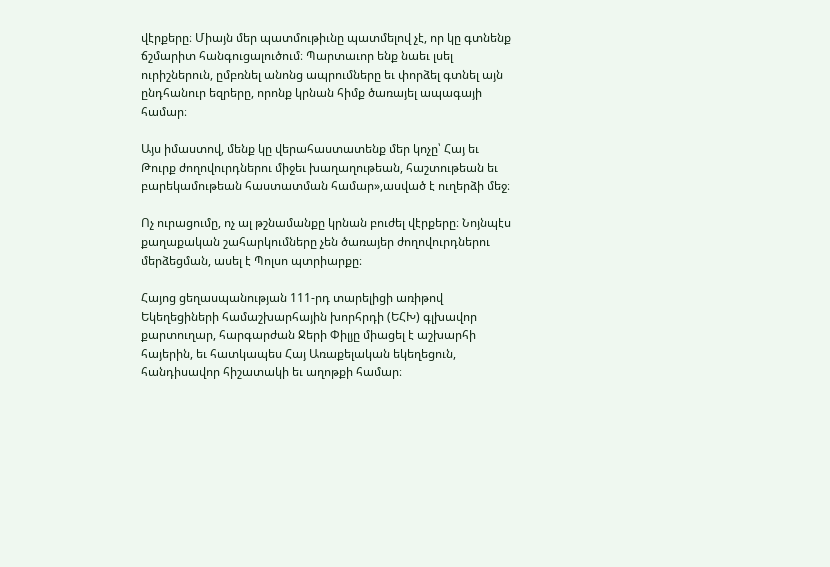վէրքերը։ Միայն մեր պատմութիւնը պատմելով չէ, որ կը գտնենք ճշմարիտ հանգուցալուծում։ Պարտաւոր ենք նաեւ լսել ուրիշներուն, ըմբռնել անոնց ապրումները եւ փորձել գտնել այն ընդհանուր եզրերը, որոնք կրնան հիմք ծառայել ապագայի համար։

Այս իմաստով, մենք կը վերահաստատենք մեր կոչը՝ Հայ եւ Թուրք ժողովուրդներու միջեւ խաղաղութեան, հաշտութեան եւ բարեկամութեան հաստատման համար»,ասված է ուղերձի մեջ։

Ոչ ուրացումը, ոչ ալ թշնամանքը կրնան բուժել վէրքերը։ Նոյնպէս քաղաքական շահարկումները չեն ծառայեր ժողովուրդներու մերձեցման, ասել է Պոլսո պտրիարքը։

Հայոց ցեղասպանության 111-րդ տարելիցի առիթով Եկեղեցիների համաշխարհային խորհրդի (ԵՀԽ) գլխավոր քարտուղար, հարգարժան Ջերի Փիլյը միացել է աշխարհի հայերին, եւ հատկապես Հայ Առաքելական եկեղեցուն, հանդիսավոր հիշատակի եւ աղոթքի համար։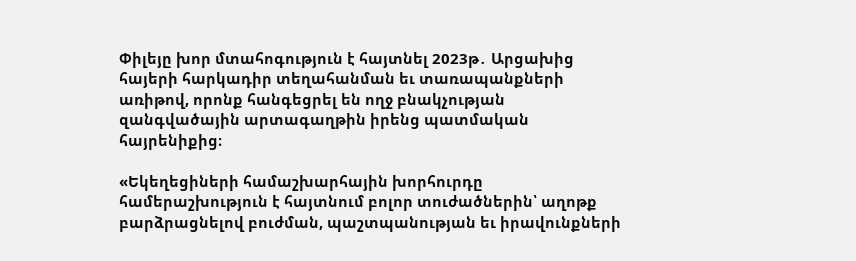Փիլեյը խոր մտահոգություն է հայտնել 2023թ․ Արցախից հայերի հարկադիր տեղահանման եւ տառապանքների առիթով, որոնք հանգեցրել են ողջ բնակչության զանգվածային արտագաղթին իրենց պատմական հայրենիքից։

«Եկեղեցիների համաշխարհային խորհուրդը համերաշխություն է հայտնում բոլոր տուժածներին՝ աղոթք բարձրացնելով բուժման, պաշտպանության եւ իրավունքների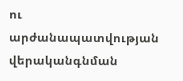ու արժանապատվության վերականգնման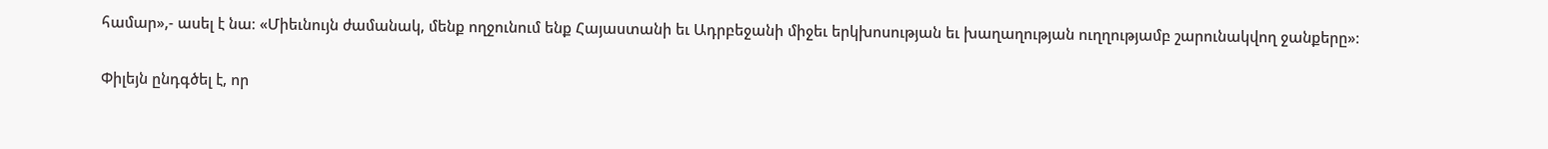համար»,- ասել է նա։ «Միեւնույն ժամանակ, մենք ողջունում ենք Հայաստանի եւ Ադրբեջանի միջեւ երկխոսության եւ խաղաղության ուղղությամբ շարունակվող ջանքերը»։

Փիլեյն ընդգծել է, որ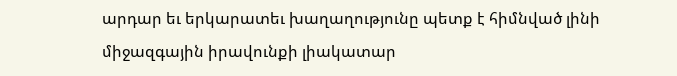արդար եւ երկարատեւ խաղաղությունը պետք է հիմնված լինի միջազգային իրավունքի լիակատար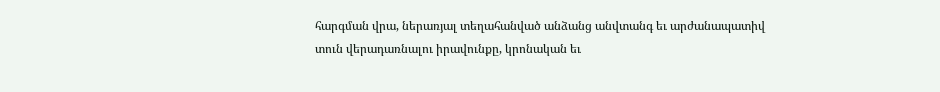հարգման վրա, ներառյալ տեղահանված անձանց անվտանգ եւ արժանապատիվ տուն վերադառնալու իրավունքը, կրոնական եւ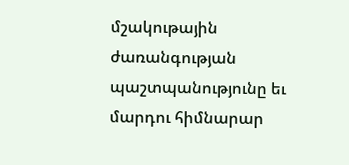մշակութային ժառանգության պաշտպանությունը եւ մարդու հիմնարար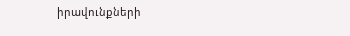իրավունքների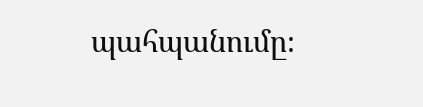պահպանումը։